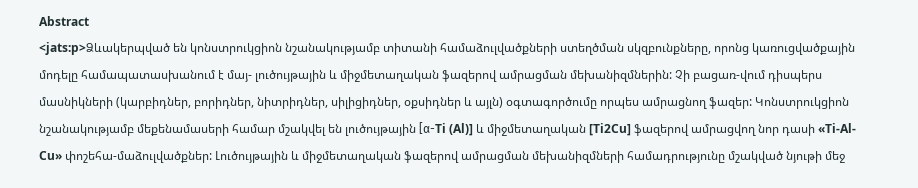Abstract
<jats:p>Ձևակերպված են կոնստրուկցիոն նշանակությամբ տիտանի համաձուլվածքների ստեղծման սկզբունքները, որոնց կառուցվածքային մոդելը համապատասխանում է մայ- լուծույթային և միջմետաղական ֆազերով ամրացման մեխանիզմներին: Չի բացառ-վում դիսպերս մասնիկների (կարբիդներ, բորիդներ, նիտրիդներ, սիլիցիդներ, օքսիդներ և այլն) օգտագործումը որպես ամրացնող ֆազեր: Կոնստրուկցիոն նշանակությամբ մեքենամասերի համար մշակվել են լուծույթային [α-Ti (Al)] և միջմետաղական [Ti2Cu] ֆազերով ամրացվող նոր դասի «Ti-Al-Cu» փոշեհա-մաձուլվածքներ: Լուծույթային և միջմետաղական ֆազերով ամրացման մեխանիզմների համադրությունը մշակված նյութի մեջ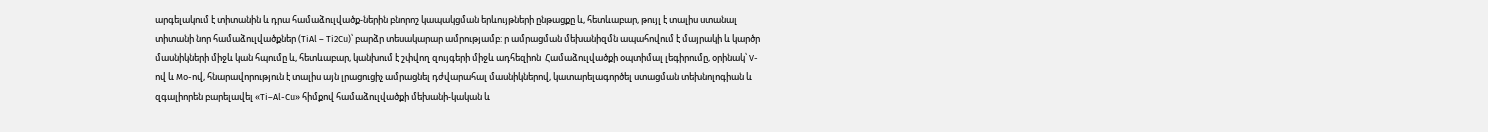արգելակում է տիտանին և դրա համաձուլվածք-ներին բնորոշ կապակցման երևույթների ընթացքը և, հետևաբար, թույլ է տալիս ստանալ տիտանի նոր համաձուլվածքներ (TiAl – Ti2Cu)՝ բարձր տեսակարար ամրությամբ: ր ամրացման մեխանիզմն ապահովում է մայրակի և կարծր մասնիկների միջև կան հպումը և, հետևաբար, կանխում է շփվող զույգերի միջև ադհեզիոն  Համաձուլվածքի օպտիմալ լեգիրումը, օրինակ՝ V-ով և Mo-ով, հնարավորություն է տալիս այն լրացուցիչ ամրացնել դժվարահալ մասնիկներով, կատարելագործել ստացման տեխնոլոգիան և զգալիորեն բարելավել «Ti–Al-Cu» հիմքով համաձուլվածքի մեխանի-կական և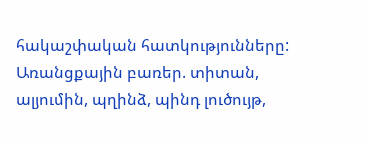հակաշփական հատկությունները: Առանցքային բառեր. տիտան, ալյումին, պղինձ, պինդ լուծույթ,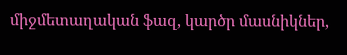միջմետաղական ֆազ, կարծր մասնիկներ,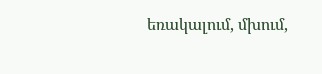եռակալում, մխում,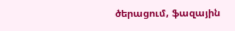ծերացում, ֆազային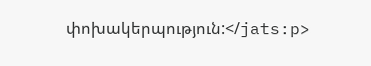փոխակերպություն:</jats:p>